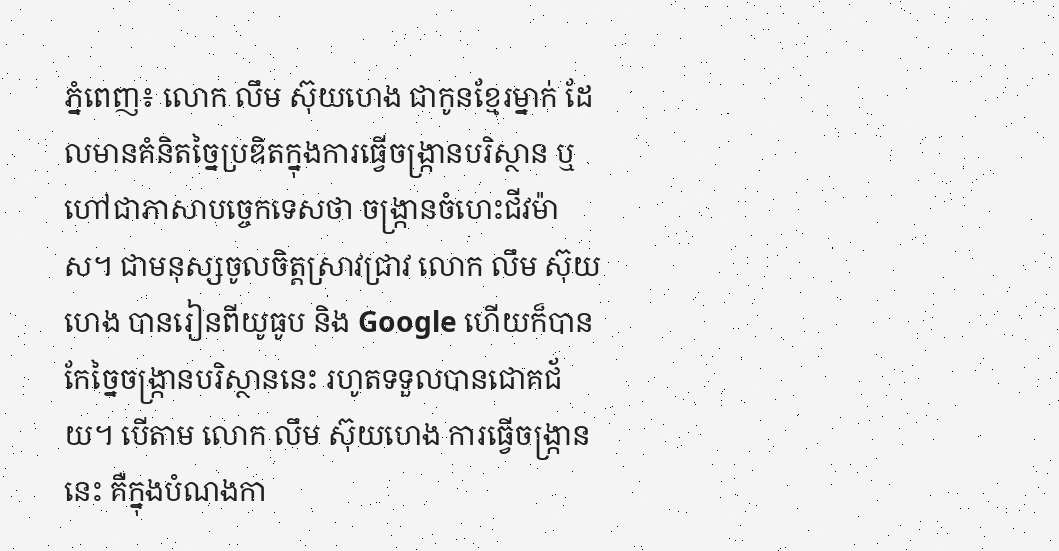ភ្នំពេញ៖ លោក លឹម ស៊ុយហេង ជាកូនខ្មែរម្នាក់ ដែលមានគំនិតច្នៃប្រឌិតក្នុងការធ្វើចង្ក្រានបរិស្ថាន ឬហៅជាភាសាបច្ចេកទេសថា ចង្ក្រានចំហេះជីវម៉ាស។ ជាមនុស្សចូលចិត្តស្រាវជ្រាវ លោក លឹម ស៊ុយហេង បានរៀនពីយូធូប និង Google ហើយក៏បានកែច្នៃចង្ក្រានបរិស្ថាននេះ រហូតទទួលបានជោគជ័យ។ បើតាម លោក លឹម ស៊ុយហេង ការធ្វើចង្ក្រាននេះ គឺក្នុងបំណងកា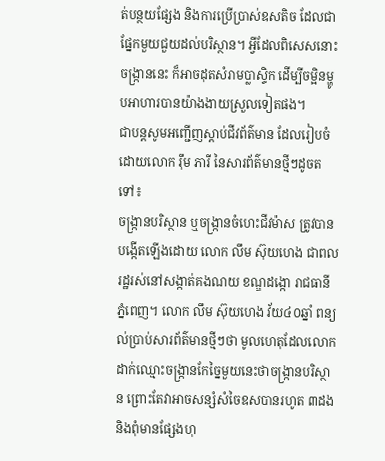ត់បន្ថយផ្សែង និងការប្រើប្រាស់ឧសតិច ដែលជាផ្នែកមួយជួយដល់បរិស្ថាន។ អ្វីដែលពិសេសនោះ ចង្ក្រាននេះ ក៏អាចដុតសំរាមប្លាស្ទិក ដើម្បីចម្អិនម្ហូបអាហារបានយ៉ាងងាយស្រួលទៀតផង។
ជាបន្តសូមអញ្ជើញស្តាប់ជីវព័ត៌មាន ដែលរៀបចំដោយលោក រ៉ឹម ភារី នៃសារព័ត៌មានថ្មីៗដូចតទៅ៖
ចង្ក្រានបរិស្ថាន ឬចង្ក្រានចំហេះជីវម៉ាស ត្រូវបានបង្កើតឡើងដោយ លោក លឹម ស៊ុយហេង ជាពលរដ្ឋរស់នៅសង្កាត់គងណយ ខណ្ឌដង្កោ រាជធានីភ្នំពេញ។ លោក លឹម ស៊ុយហេង វ័យ៤០ឆ្នាំ ពន្យល់ប្រាប់សារព័ត៌មានថ្មីៗថា មូលហេតុដែលលោកដាក់ឈ្មោះចង្ក្រានកែច្នៃមួយនេះថាចង្ក្រានបរិស្ថាន ព្រោះតែវាអាចសន្សំសំចៃឧសបានរហូត ៣ដង និងពុំមានផ្សែងហុ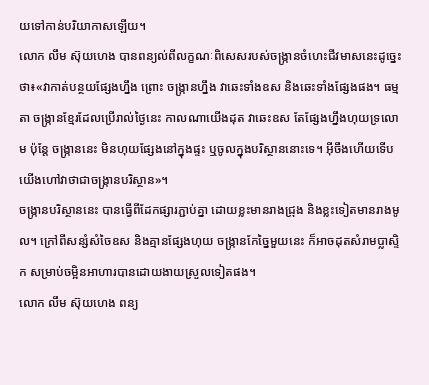យទៅកាន់បរិយាកាសឡើយ។
លោក លឹម ស៊ុយហេង បានពន្យល់ពីលក្ខណៈពិសេសរបស់ចង្ក្រានចំហេះជីវមាសនេះដូច្នេះថា៖«វាកាត់បន្ថយផ្សែងហ្នឹង ព្រោះ ចង្ក្រានហ្នឹង វាឆេះទាំងឧស និងឆេះទាំងផ្សែងផង។ ធម្មតា ចង្ក្រានខ្មែរដែលប្រើរាល់ថ្ងៃនេះ កាលណាយើងដុត វាឆេះឧស តែផ្សែងហ្នឹងហុយទ្រលោម ប៉ុន្តែ ចង្ក្រាននេះ មិនហុយផ្សែងនៅក្នុងផ្ទះ ឬចូលក្នុងបរិស្ថាននោះទេ។ អ៊ីចឹងហើយទើបយើងហៅវាថាជាចង្ក្រានបរិស្ថាន»។
ចង្ក្រានបរិស្ថាននេះ បានធ្វើពីដែកផ្សារភ្ជាប់គ្នា ដោយខ្លះមានរាងជ្រុង និងខ្លះទៀតមានរាងមូល។ ក្រៅពីសន្សំសំចៃឧស និងគ្មានផ្សែងហុយ ចង្ក្រានកែច្នៃមួយនេះ ក៏អាចដុតសំរាមប្លាស្ទិក សម្រាប់ចម្អិនអាហារបានដោយងាយស្រួលទៀតផង។
លោក លឹម ស៊ុយហេង ពន្យ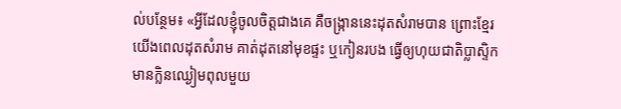ល់បន្ថែម៖ «អ្វីដែលខ្ញុំចូលចិត្តជាងគេ គឺចង្ក្រាននេះដុតសំរាមបាន ព្រោះខ្មែរយើងពេលដុតសំរាម គាត់ដុតនៅមុខផ្ទះ ឬកៀនរបង ធ្វើឲ្យហុយជាតិប្លាស្ទិក មានក្លិនឈ្ងៀមពុលមួយ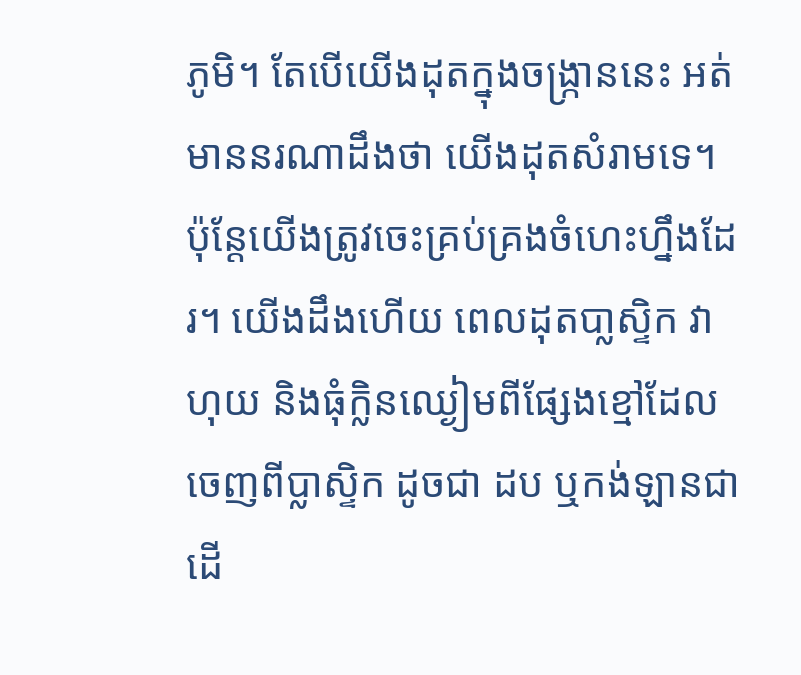ភូមិ។ តែបើយើងដុតក្នុងចង្ក្រាននេះ អត់មាននរណាដឹងថា យើងដុតសំរាមទេ។ ប៉ុន្តែយើងត្រូវចេះគ្រប់គ្រងចំហេះហ្នឹងដែរ។ យើងដឹងហើយ ពេលដុតបា្លស្ទិក វាហុយ និងធុំក្លិនឈ្ងៀមពីផ្សែងខ្មៅដែលចេញពីប្លាស្ទិក ដូចជា ដប ឬកង់ឡានជាដើ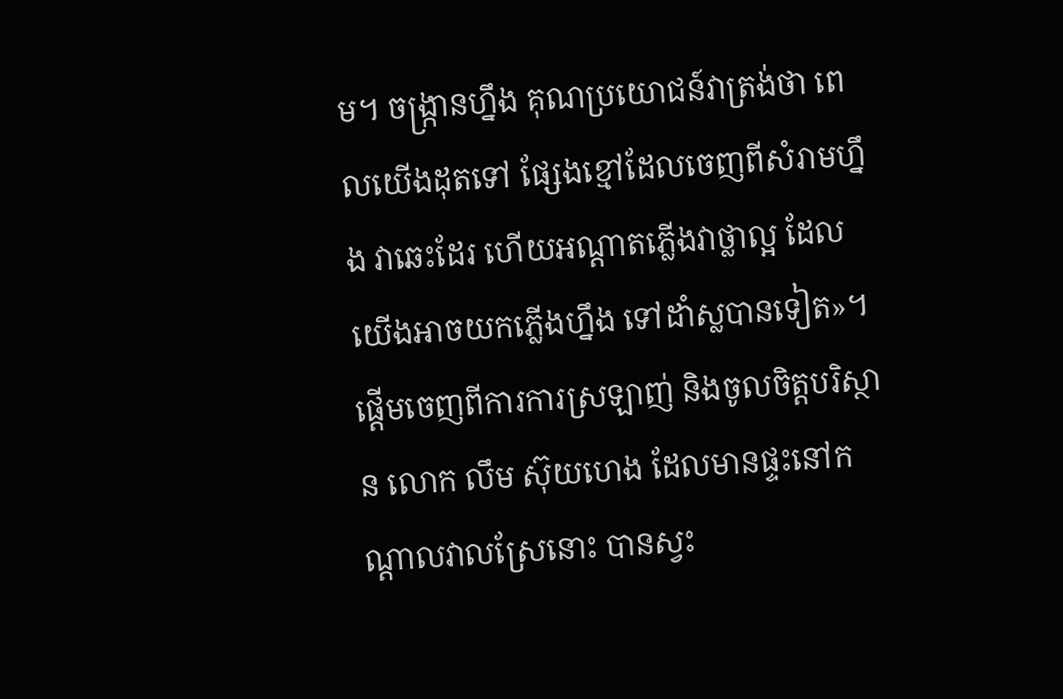ម។ ចង្ក្រានហ្នឹង គុណប្រយោជន៍វាត្រង់ថា ពេលយើងដុតទៅ ផ្សែងខ្មៅដែលចេញពីសំរាមហ្នឹង វាឆេះដែរ ហើយអណ្តាតភ្លើងវាថ្លាល្អ ដែលយើងអាចយកភ្លើងហ្នឹង ទៅដាំស្លបានទៀត»។
ផ្តើមចេញពីការការស្រឡាញ់ និងចូលចិត្តបរិស្ថាន លោក លឹម ស៊ុយហេង ដែលមានផ្ទះនៅកណ្តាលវាលស្រែនោះ បានស្វះ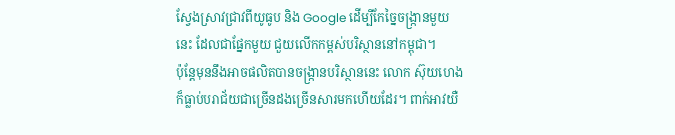ស្វែងស្រាវជ្រាវពីយូធូប និង Google ដើម្បីកែច្នៃចង្ក្រានមួយនេះ ដែលជាផ្នែកមួយ ជួយលើកកម្ពស់បរិស្ថាននៅកម្ពុជា។
ប៉ុន្តែមុននឹងអាចផលិតបានចង្ក្រានបរិស្ថាននេះ លោក ស៊ុយហេង ក៏ធ្លាប់បរាជ័យជាច្រើនដងច្រើនសារមកហើយដែរ។ ពាក់អាវយឺ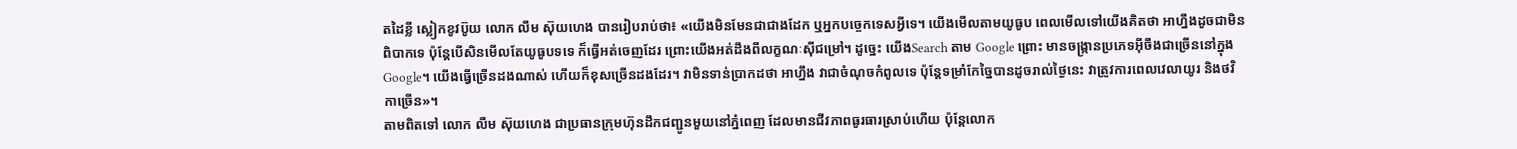តដៃខ្លី ស្លៀកខូវប៊ូយ លោក លឹម ស៊ុយហេង បានរៀបរាប់ថា៖ «យើងមិនមែនជាជាងដែក ឬអ្នកបច្ចេកទេសអ្វីទេ។ យើងមើលតាមយូធូប ពេលមើលទៅយើងគិតថា អាហ្នឹងដូចជាមិនពិបាកទេ ប៉ុន្តែបើសិនមើលតែយូធូបទទេ ក៏ធ្វើអត់ចេញដែរ ព្រោះយើងអត់ដឹងពីលក្ខណៈស៊ីជម្រៅ។ ដូច្នេះ យើងSearch តាម Google ព្រោះ មានចង្ក្រានប្រភេទអ៊ីចឹងជាច្រើននៅក្នុងGoogle។ យើងធ្វើច្រើនដងណាស់ ហើយក៏ខុសច្រើនដងដែរ។ វាមិនទាន់ប្រាកដថា អាហ្នឹង វាជាចំណុចកំពូលទេ ប៉ុន្តែទម្រាំកែច្នៃបានដូចរាល់ថ្ងៃនេះ វាត្រូវការពេលវេលាយូរ និងថវិកាច្រើន»។
តាមពិតទៅ លោក លឹម ស៊ុយហេង ជាប្រធានក្រុមហ៊ុនដឹកជញ្ជូនមួយនៅភ្នំពេញ ដែលមានជីវភាពធូរធារស្រាប់ហើយ ប៉ុន្តែលោក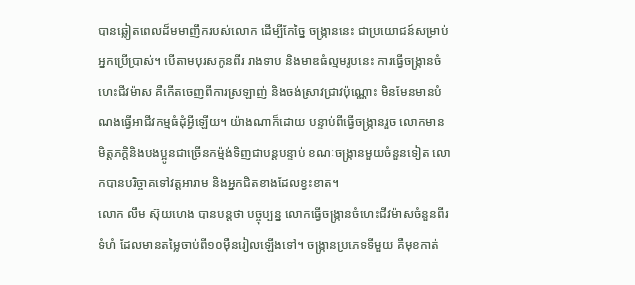បានឆ្លៀតពេលដ៏មមាញឹករបស់លោក ដើម្បីកែច្នៃ ចង្ក្រាននេះ ជាប្រយោជន៍សម្រាប់អ្នកប្រើប្រាស់។ បើតាមបុរសកូនពីរ រាងទាប និងមាឌធំល្មមរូបនេះ ការធ្វើចង្ក្រានចំហេះជីវម៉ាស គឺកើតចេញពីការស្រឡាញ់ និងចង់ស្រាវជ្រាវប៉ុណ្ណោះ មិនមែនមានបំណងធ្វើអាជីវកម្មធំដុំអ្វីឡើយ។ យ៉ាងណាក៏ដោយ បន្ទាប់ពីធ្វើចង្ក្រានរួច លោកមានមិត្តភក្តិនិងបងប្អូនជាច្រើនកម្ម៉ង់ទិញជាបន្តបន្ទាប់ ខណៈចង្ក្រានមួយចំនួនទៀត លោកបានបរិច្ចាគទៅវត្តអារាម និងអ្នកជិតខាងដែលខ្វះខាត។
លោក លឹម ស៊ុយហេង បានបន្តថា បច្ចុប្បន្ន លោកធ្វើចង្ក្រានចំហេះជីវម៉ាសចំនួនពីរទំហំ ដែលមានតម្លៃចាប់ពី១០ម៉ឺនរៀលឡើងទៅ។ ចង្ក្រានប្រភេទទីមួយ គឺមុខកាត់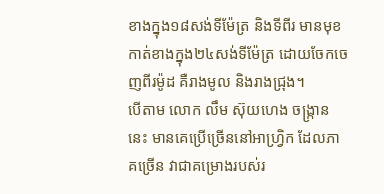ខាងក្នុង១៨សង់ទីម៉ែត្រ និងទីពីរ មានមុខកាត់ខាងក្នុង២៤សង់ទីម៉ែត្រ ដោយចែកចេញពីរម៉ូដ គឺរាងមូល និងរាងជ្រុង។
បើតាម លោក លឹម ស៊ុយហេង ចង្ក្រាននេះ មានគេប្រើច្រើននៅអាហ្វ្រិក ដែលភាគច្រើន វាជាគម្រោងរបស់រ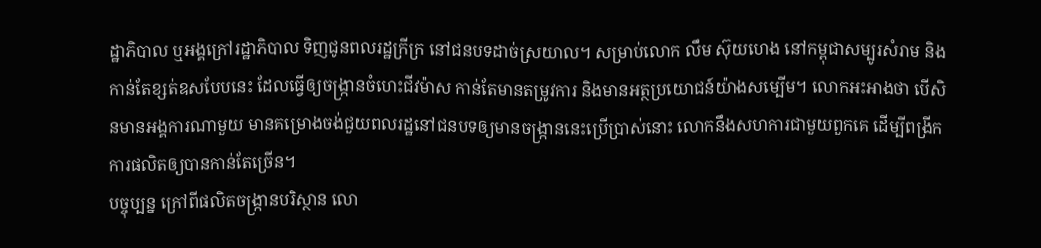ដ្ឋាភិបាល ឬអង្គក្រៅរដ្ឋាភិបាល ទិញជូនពលរដ្ឋក្រីក្រ នៅជនបទដាច់ស្រយាល។ សម្រាប់លោក លឹម ស៊ុយហេង នៅកម្ពុជាសម្បូរសំរាម និងកាន់តែខ្សត់ឧសបែបនេះ ដែលធ្វើឲ្យចង្ក្រានចំហេះជីវម៉ាស កាន់តែមានតម្រូវការ និងមានអត្ថប្រយោជន៍យ៉ាងសម្បើម។ លោកអះអាងថា បើសិនមានអង្គការណាមួយ មានគម្រោងចង់ជួយពលរដ្ឋនៅជនបទឲ្យមានចង្ក្រាននេះប្រើប្រាស់នោះ លោកនឹងសហការជាមួយពួកគេ ដើម្បីពង្រីកការផលិតឲ្យបានកាន់តែច្រើន។
បច្ចុប្បន្ន ក្រៅពីផលិតចង្ក្រានបរិស្ថាន លោ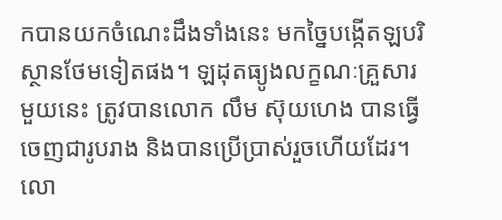កបានយកចំណេះដឹងទាំងនេះ មកច្នៃបង្កើតឡបរិស្ថានថែមទៀតផង។ ឡដុតធ្យូងលក្ខណៈគ្រួសារមួយនេះ ត្រូវបានលោក លឹម ស៊ុយហេង បានធ្វើចេញជារូបរាង និងបានប្រើប្រាស់រួចហើយដែរ។ លោ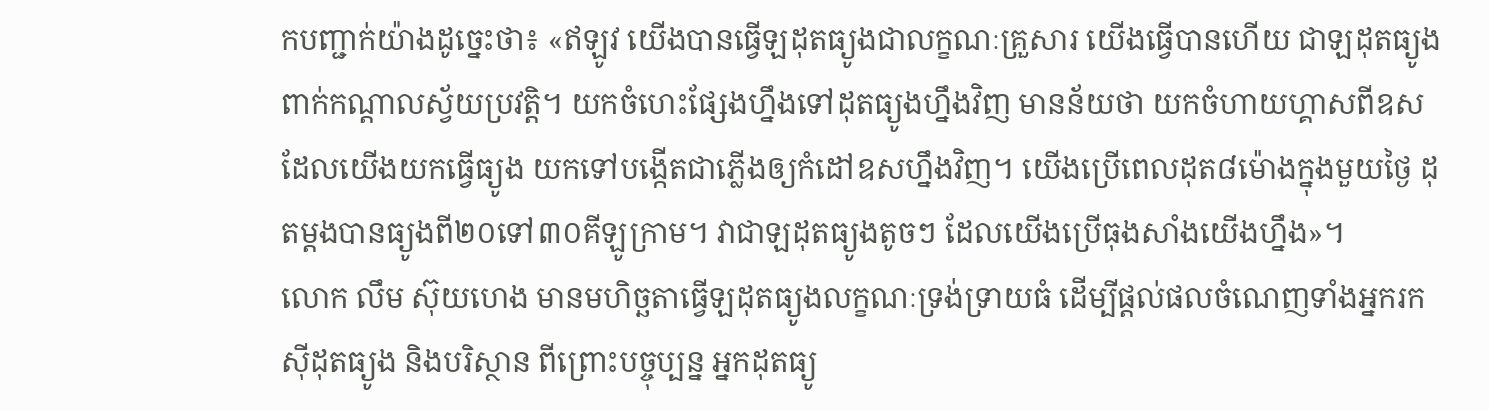កបញ្ជាក់យ៉ាងដូច្នេះថា៖ «ឥឡូវ យើងបានធ្វើឡដុតធ្យូងជាលក្ខណៈគ្រួសារ យើងធ្វើបានហើយ ជាឡដុតធ្យូងពាក់កណ្តាលស្វ័យប្រវត្តិ។ យកចំហេះផ្សែងហ្នឹងទៅដុតធ្យូងហ្នឹងវិញ មានន័យថា យកចំហាយហ្គាសពីឧសដែលយើងយកធ្វើធ្យូង យកទៅបង្កើតជាភ្លើងឲ្យកំដៅឧសហ្នឹងវិញ។ យើងប្រើពេលដុត៨ម៉ោងក្នុងមួយថ្ងៃ ដុតម្តងបានធ្យូងពី២០ទៅ៣០គីឡូក្រាម។ វាជាឡដុតធ្យូងតូចៗ ដែលយើងប្រើធុងសាំងយើងហ្នឹង»។
លោក លឹម ស៊ុយហេង មានមហិច្ឆតាធ្វើឡដុតធ្យូងលក្ខណៈទ្រង់ទ្រាយធំ ដើម្បីផ្តល់ផលចំណេញទាំងអ្នករកស៊ីដុតធ្យូង និងបរិស្ថាន ពីព្រោះបច្ចុប្បន្ន អ្នកដុតធ្យូ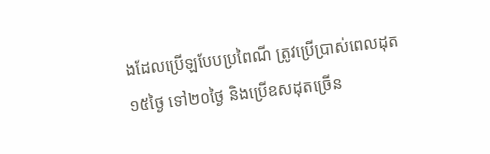ងដែលប្រើឡបែបប្រពៃណី ត្រូវប្រើប្រាស់ពេលដុត១៥ថ្ងៃ ទៅ២០ថ្ងៃ និងប្រើឧសដុតច្រើន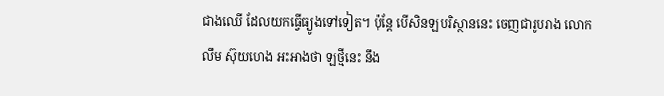ជាងឈើ ដែលយកធ្វើធ្យូងទៅទៀត។ ប៉ុន្តែ បើសិនឡបរិស្ថាននេះ ចេញជារូបរាង លោក លឹម ស៊ុយហេង អះអាងថា ឡថ្មីនេះ នឹង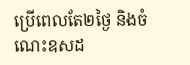ប្រើពេលតែ២ថ្ងៃ និងចំណេះឧសដ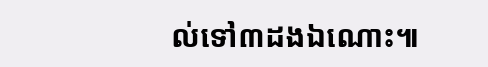ល់ទៅ៣ដងឯណោះ៕